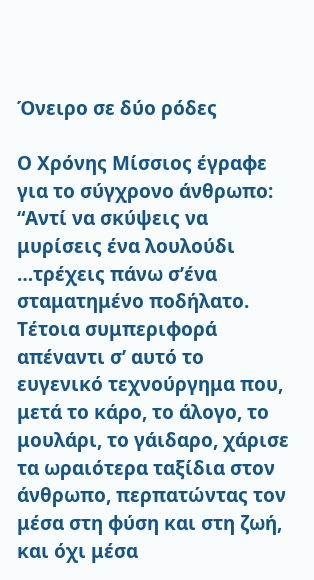Όνειρο σε δύο ρόδες

Ο Χρόνης Μίσσιος έγραφε για το σύγχρονο άνθρωπο: “Αντί να σκύψεις να μυρίσεις ένα λουλούδι …τρέχεις πάνω σ’ένα σταματημένο ποδήλατο. Τέτοια συμπεριφορά απέναντι σ’ αυτό το ευγενικό τεχνούργημα που, μετά το κάρο, το άλογο, το μουλάρι, το γάιδαρο, χάρισε τα ωραιότερα ταξίδια στον άνθρωπο, περπατώντας τον μέσα στη φύση και στη ζωή, και όχι μέσα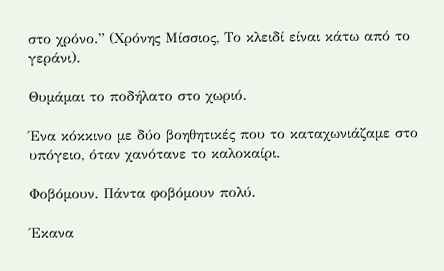στο χρόνο.” (Χρόνης Μίσσιος, Το κλειδί είναι κάτω από το γεράνι).

Θυμάμαι το ποδήλατο στο χωριό.

Ένα κόκκινο με δύο βοηθητικές που το καταχωνιάζαμε στο υπόγειο, όταν χανότανε το καλοκαίρι.

Φοβόμουν. Πάντα φοβόμουν πολύ.

Έκανα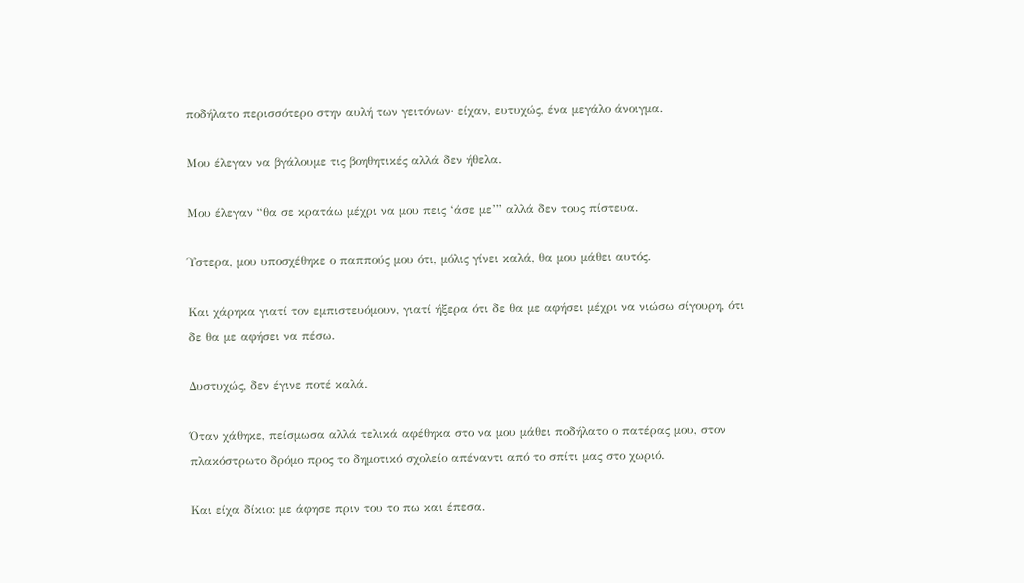ποδήλατο περισσότερο στην αυλή των γειτόνων· είχαν, ευτυχώς, ένα μεγάλο άνοιγμα.

Μου έλεγαν να βγάλουμε τις βοηθητικές αλλά δεν ήθελα.

Μου έλεγαν “θα σε κρατάω μέχρι να μου πεις ‘άσε με’” αλλά δεν τους πίστευα.

Ύστερα, μου υποσχέθηκε ο παππούς μου ότι, μόλις γίνει καλά, θα μου μάθει αυτός.

Και χάρηκα γιατί τον εμπιστευόμουν, γιατί ήξερα ότι δε θα με αφήσει μέχρι να νιώσω σίγουρη, ότι δε θα με αφήσει να πέσω.

Δυστυχώς, δεν έγινε ποτέ καλά.

Όταν χάθηκε, πείσμωσα αλλά τελικά αφέθηκα στο να μου μάθει ποδήλατο ο πατέρας μου, στον πλακόστρωτο δρόμο προς το δημοτικό σχολείο απέναντι από το σπίτι μας στο χωριό.

Και είχα δίκιο: με άφησε πριν του το πω και έπεσα.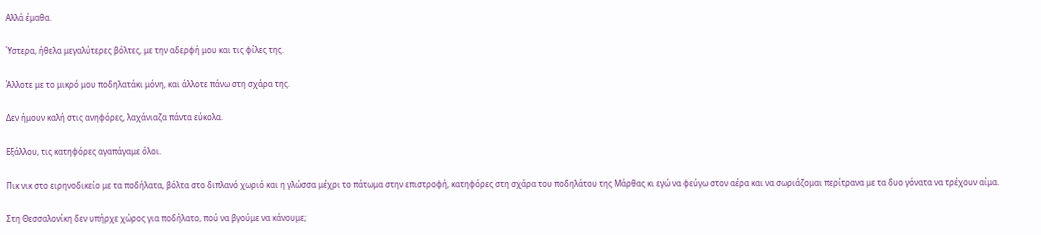Αλλά έμαθα.

Ύστερα, ήθελα μεγαλύτερες βόλτες, με την αδερφή μου και τις φίλες της.

Άλλοτε με το μικρό μου ποδηλατάκι μόνη, και άλλοτε πάνω στη σχάρα της.

Δεν ήμουν καλή στις ανηφόρες, λαχάνιαζα πάντα εύκολα.

Εξάλλου, τις κατηφόρες αγαπάγαμε όλοι.

Πικ νικ στο ειρηνοδικείο με τα ποδήλατα, βόλτα στο διπλανό χωριό και η γλώσσα μέχρι το πάτωμα στην επιστροφή, κατηφόρες στη σχάρα του ποδηλάτου της Μάρθας κι εγώ να φεύγω στον αέρα και να σωριάζομαι περίτρανα με τα δυο γόνατα να τρέχουν αίμα.

Στη Θεσσαλονίκη δεν υπήρχε χώρος για ποδήλατο, πού να βγούμε να κάνουμε;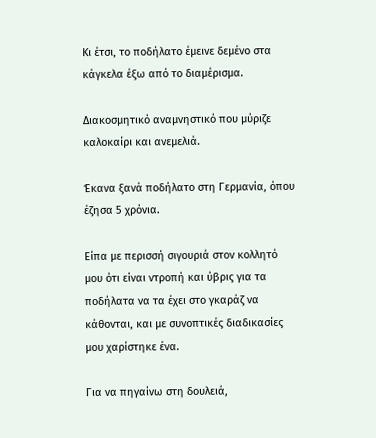Κι έτσι, το ποδήλατο έμεινε δεμένο στα κάγκελα έξω από το διαμέρισμα.

Διακοσμητικό αναμνηστικό που μύριζε καλοκαίρι και ανεμελιά.

Έκανα ξανά ποδήλατο στη Γερμανία, όπου έζησα 5 χρόνια.

Είπα με περισσή σιγουριά στον κολλητό μου ότι είναι ντροπή και ύβρις για τα ποδήλατα να τα έχει στο γκαράζ να κάθονται, και με συνοπτικές διαδικασίες μου χαρίστηκε ένα.

Για να πηγαίνω στη δουλειά,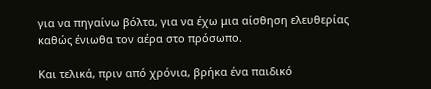για να πηγαίνω βόλτα, για να έχω μια αίσθηση ελευθερίας καθώς ένιωθα τον αέρα στο πρόσωπο.

Και τελικά, πριν από χρόνια, βρήκα ένα παιδικό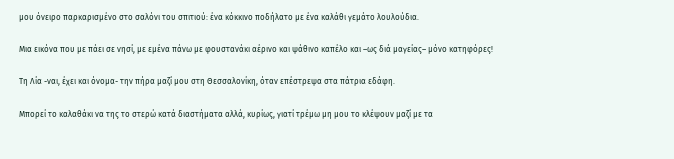μου όνειρο παρκαρισμένο στο σαλόνι του σπιτιού: ένα κόκκινο ποδήλατο με ένα καλάθι γεμάτο λουλούδια.

Μια εικόνα που με πάει σε νησί, με εμένα πάνω με φουστανάκι αέρινο και ψάθινο καπέλο και –ως διά μαγείας– μόνο κατηφόρες!

Τη Λία -ναι, έχει και όνομα- την πήρα μαζί μου στη Θεσσαλονίκη, όταν επέστρεψα στα πάτρια εδάφη.

Μπορεί το καλαθάκι να της το στερώ κατά διαστήματα αλλά, κυρίως, γιατί τρέμω μη μου το κλέψουν μαζί με τα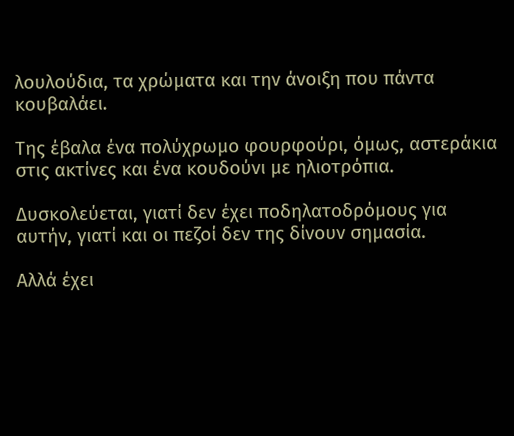λουλούδια, τα χρώματα και την άνοιξη που πάντα κουβαλάει.

Της έβαλα ένα πολύχρωμο φουρφούρι, όμως, αστεράκια στις ακτίνες και ένα κουδούνι με ηλιοτρόπια.

Δυσκολεύεται, γιατί δεν έχει ποδηλατοδρόμους για αυτήν, γιατί και οι πεζοί δεν της δίνουν σημασία.

Αλλά έχει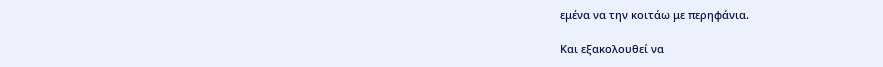εμένα να την κοιτάω με περηφάνια.

Και εξακολουθεί να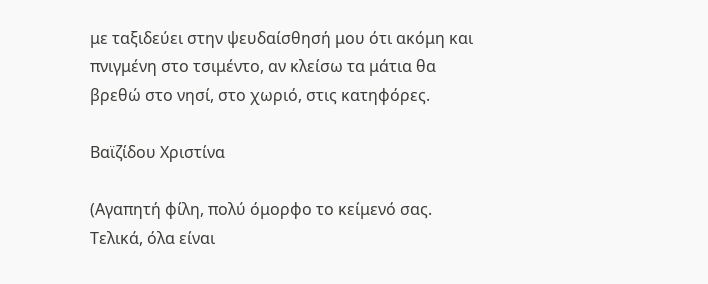με ταξιδεύει στην ψευδαίσθησή μου ότι ακόμη και πνιγμένη στο τσιμέντο, αν κλείσω τα μάτια θα βρεθώ στο νησί, στο χωριό, στις κατηφόρες.

Βαϊζίδου Χριστίνα

(Αγαπητή φίλη, πολύ όμορφο το κείμενό σας. Τελικά, όλα είναι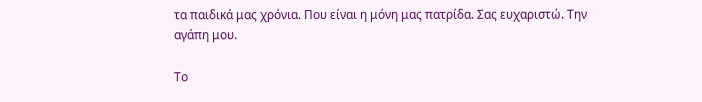τα παιδικά μας χρόνια. Που είναι η μόνη μας πατρίδα. Σας ευχαριστώ. Την αγάπη μου.

Το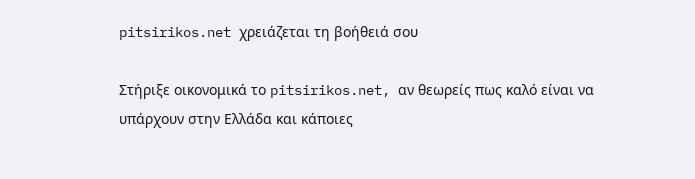pitsirikos.net χρειάζεται τη βοήθειά σου

Στήριξε οικονομικά το pitsirikos.net, αν θεωρείς πως καλό είναι να υπάρχουν στην Ελλάδα και κάποιες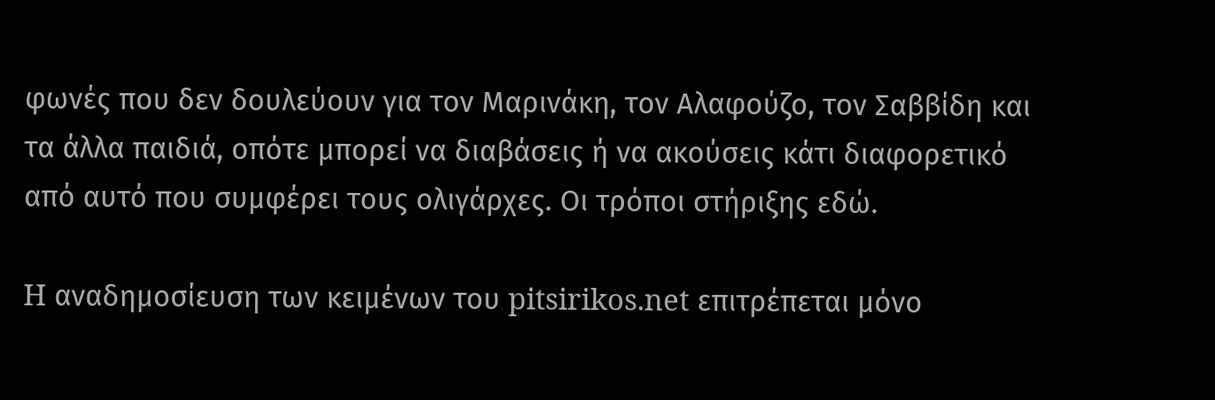φωνές που δεν δουλεύουν για τον Μαρινάκη, τον Αλαφούζο, τον Σαββίδη και τα άλλα παιδιά, οπότε μπορεί να διαβάσεις ή να ακούσεις κάτι διαφορετικό από αυτό που συμφέρει τους ολιγάρχες. Οι τρόποι στήριξης εδώ.

H αναδημοσίευση των κειμένων του pitsirikos.net επιτρέπεται μόνο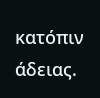κατόπιν άδειας.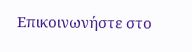Επικοινωνήστε στο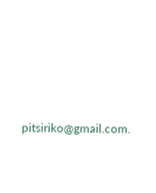pitsiriko@gmail.com.